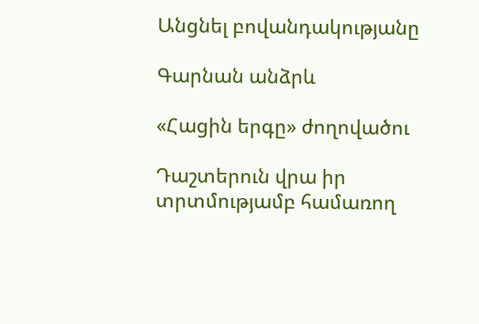Անցնել բովանդակությանը

Գարնան անձրև

«Հացին երգը» ժողովածու

Դաշտերուն վրա իր տրտմությամբ համառող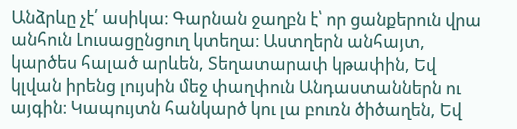Անձրևը չէ՛ ասիկա։ Գարնան ջաղբն է՝ որ ցանքերուն վրա անհուն Լուսացընցուղ կտեղա։ Աստղերն անհայտ, կարծես հալած արևեն, Տեղատարափ կթափին, Եվ կլվան իրենց լույսին մեջ փաղփուն Անդաստաններն ու այգին։ Կապույտն հանկարծ կու լա բուռն ծիծաղեն, Եվ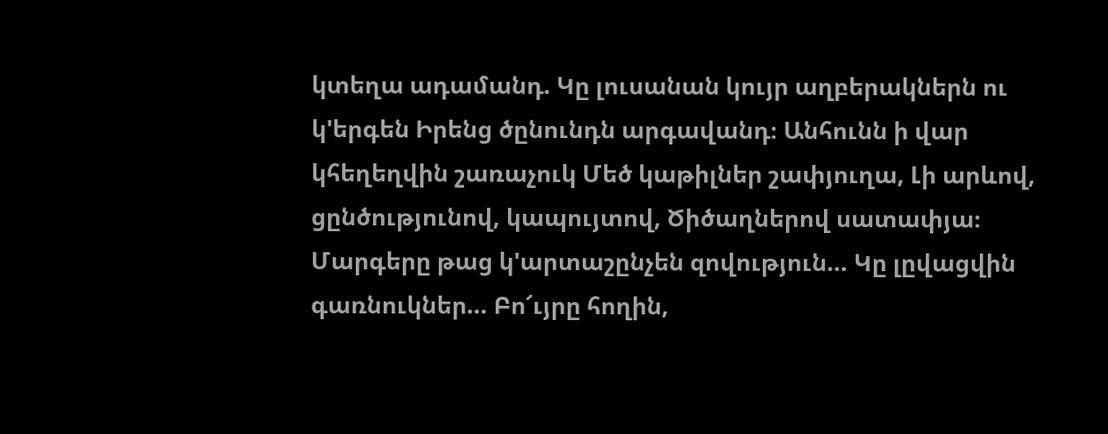կտեղա ադամանդ. Կը լուսանան կույր աղբերակներն ու կ'երգեն Իրենց ծընունդն արգավանդ։ Անհունն ի վար կհեղեղվին շառաչուկ Մեծ կաթիլներ շափյուղա, Լի արևով, ցընծությունով, կապույտով, Ծիծաղներով սատափյա։ Մարգերը թաց կ'արտաշընչեն զովություն… Կը լըվացվին գառնուկներ… Բո՜ւյրը հողին,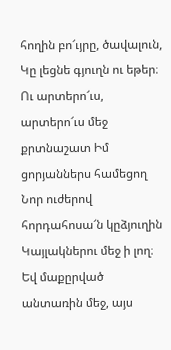հողին բո՜ւյրը, ծավալուն, Կը լեցնե գյուղն ու եթեր։ Ու արտերո՜ւս, արտերո՜ւս մեջ քրտնաշատ Իմ ցորյաններս համեցող Նոր ուժերով հորդահոսա՜ն կըձյուղին Կայլակներու մեջ ի լող։ Եվ մաքըրված անտառին մեջ, այս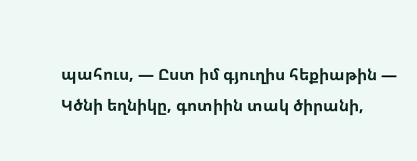պահուս, — Ըստ իմ գյուղիս հեքիաթին — Կծնի եղնիկը, գոտիին տակ ծիրանի,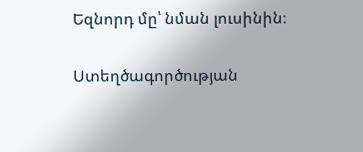Եզնորդ մը՝ նման լուսինին։

Ստեղծագործության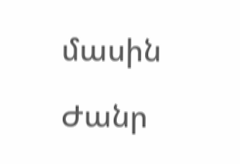մասին

Ժանր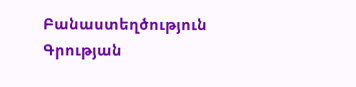Բանաստեղծություն
Գրության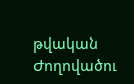թվական
Ժողովածու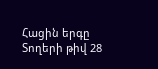Հացին երգը
Տողերի թիվ 28